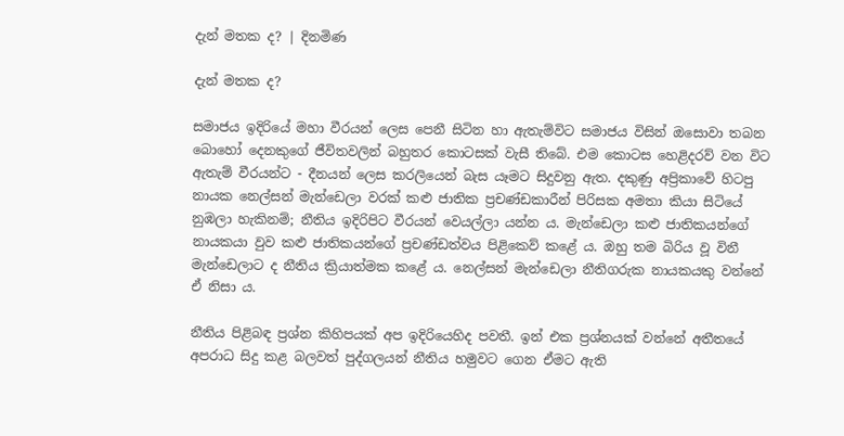දැන් මතක ද? | දිනමිණ

දැන් මතක ද?

සමාජය ඉදිරියේ මහා වීරයන් ලෙස පෙනී සිටින හා ඇතැම්විට සමාජය විසින් ඔසොවා තබන බොහෝ දෙනකුගේ ජීවිතවලින් බහුතර කොටසක් වැසී තිබේ. එම කොටස හෙළිදරව් වන විට ඇතැම් වීරයන්ට - දීනයන් ලෙස කරලියෙන් බැස යෑමට සිදුවනු ඇත. දකුණු අප්‍රිකාවේ හිටපු නායක නෙල්සන් මැන්ඩෙලා වරක් කළු ජාතික ප්‍රචණ්ඩකාරීන් පිරිසක අමතා කියා සිටියේ නුඹලා හැකිනම්; නීතිය ඉදිරිපිට වීරයන් වෙයල්ලා යන්න ය. මැන්ඩෙලා කළු ජාතිකයන්ගේ නායකයා වුව කළු ජාතිකයන්ගේ ප්‍රචණ්ඩත්වය පිළිකෙව් කළේ ය. ඔහු තම බිරිය වූ විනී මැන්ඩෙලාට ද නීතිය ක්‍රියාත්මක කළේ ය. නෙල්සන් මැන්ඩෙලා නීතිගරුක නායකයකු වන්නේ ඒ නිසා ය.

නීතිය පිළිබඳ ප්‍රශ්න කිහිපයක් අප ඉදිරියෙහිද පවතී. ඉන් එක ප්‍රශ්නයක් වන්නේ අතීතයේ අපරාධ සිදු කළ බලවත් පුද්ගලයන් නීතිය හමුවට ගෙන ඒමට ඇති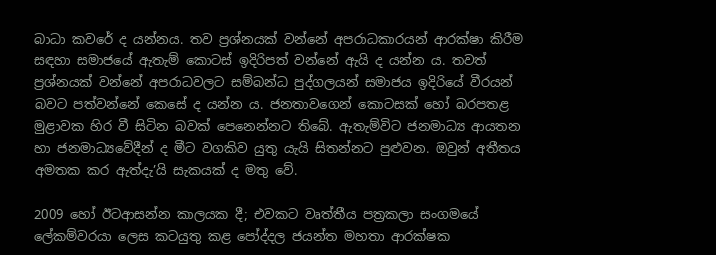බාධා කවරේ ද යන්නය. තව ප්‍රශ්නයක් වන්නේ අපරාධකාරයන් ආරක්ෂා කිරීම සඳහා සමාජයේ ඇතැම් කොටස් ඉදිරිපත් වන්නේ ඇයි ද යන්න ය. තවත් ප්‍රශ්නයක් වන්නේ අපරාධවලට සම්බන්ධ පුද්ගලයන් සමාජය ඉදිරියේ වීරයන් බවට පත්වන්නේ කෙසේ ද යන්න ය. ජනතාවගෙන් කොටසක් හෝ බරපතළ මුළාවක හිර වී සිටින බවක් පෙනෙන්නට තිබේ. ඇතැම්විට ජනමාධ්‍ය ආයතන හා ජනමාධ්‍යවේදීන් ද මීට වගකිව යුතු යැයි සිතන්නට පුළුවන. ඔවුන් අතීතය අමතක කර ඇත්දැ’යි සැකයක් ද මතු වේ.

2009 හෝ ඊටආසන්න කාලයක දී; එවකට වෘත්තීය පත්‍රකලා සංගමයේ ලේකම්වරයා ලෙස කටයුතු කළ පෝද්දල ජයන්ත මහතා ආරක්ෂක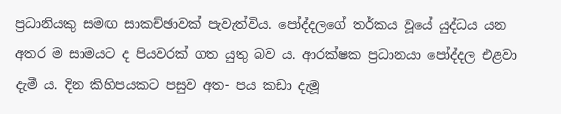ප්‍රධානියකු සමඟ සාකච්ඡාවක් පැවැත්විය. පෝද්දලගේ තර්කය වූයේ යුද්ධය යන අතර ම සාමයට ද පියවරක් ගත යුතු බව ය. ආරක්ෂක ප්‍රධානයා පෝද්දල එළවා දැමී ය. දින කිහිපයකට පසුව අත- පය කඩා දැමූ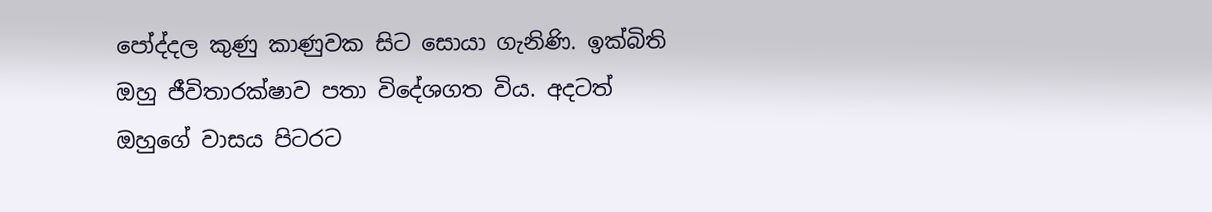පෝද්දල කුණු කාණුවක සිට සොයා ගැනිණි. ඉක්බිති ඔහු ජීවිතාරක්ෂාව පතා විදේශගත විය. අදටත් ඔහුගේ වාසය පිටරට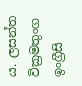ය. ලසන්ත වික්‍රමතුංග ඉංග්‍රීසි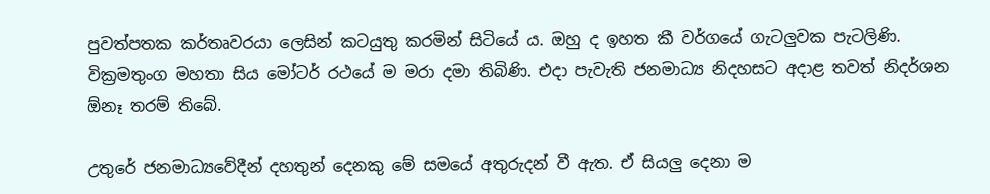පුවත්පතක කර්තෘවරයා ලෙසින් කටයුතු කරමින් සිටියේ ය. ඔහු ද ඉහත කී වර්ගයේ ගැටලුවක පැටලිණි. වික්‍රමතුංග මහතා සිය මෝටර් රථයේ ම මරා දමා තිබිණි. එදා පැවැති ජනමාධ්‍ය නිදහසට අදාළ තවත් නිදර්ශන ඕනෑ තරම් තිබේ.

උතුරේ ජනමාධ්‍යවේදීන් දහතුන් දෙනකු මේ සමයේ අතුරුදන් වී ඇත. ඒ සියලු දෙනා ම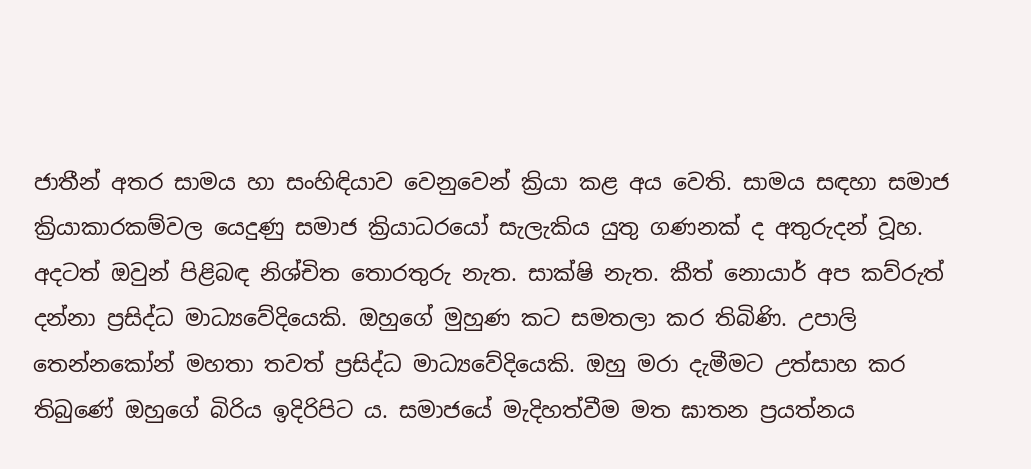ජාතීන් අතර සාමය හා සංහිඳියාව වෙනුවෙන් ක්‍රියා කළ අය වෙති. සාමය සඳහා සමාජ ක්‍රියාකාරකම්වල යෙදුණු සමාජ ක්‍රියාධරයෝ සැලැකිය යුතු ගණනක් ද අතුරුදන් වූහ. අදටත් ඔවුන් පිළිබඳ නිශ්චිත තොරතුරු නැත. සාක්ෂි නැත. කීත් නොයාර් අප කව්රුත් දන්නා ප්‍රසිද්ධ මාධ්‍යවේදියෙකි. ඔහුගේ මුහුණ කට සමතලා කර තිබිණි. උපාලි තෙන්නකෝන් මහතා තවත් ප්‍රසිද්ධ මාධ්‍යවේදියෙකි. ඔහු මරා දැමීමට උත්සාහ කර තිබුණේ ඔහුගේ බිරිය ඉදිරිපිට ය. සමාජයේ මැදිහත්වීම මත ඝාතන ප්‍රයත්නය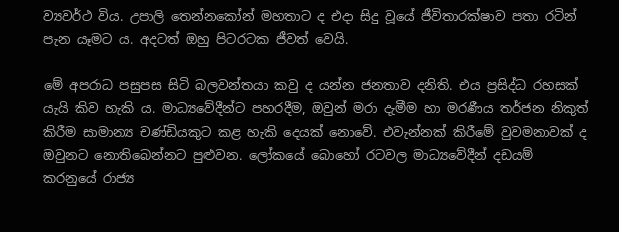ව්‍යවර්ථ විය. උපාලි තෙන්නකෝන් මහතාට ද එදා සිදු වූයේ ජීවිතාරක්ෂාව පතා රටින් පැන යෑමට ය. අදටත් ඔහු පිටරටක ජීවත් වෙයි.

මේ අපරාධ පසුපස සිටි බලවන්තයා කවු ද යන්න ජනතාව දනිති. එය ප්‍රසිද්ධ රහසක් යැයි කිව හැකි ය. මාධ්‍යවේදීන්ට පහරදීම, ඔවුන් මරා දැමීම හා මරණීය තර්ජන නිකුත් කිරීම සාමාන්‍ය චණ්ඩියකුට කළ හැකි දෙයක් නොවේ. එවැන්නක් කිරීමේ වුවමනාවක් ද ඔවුනට නොතිබෙන්නට පුළුවන. ලෝකයේ බොහෝ රටවල මාධ්‍යවේදීන් දඩයම් කරනුයේ රාජ්‍ය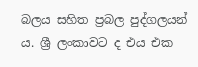බලය සහිත ප්‍රබල පුද්ගලයන් ය. ශ්‍රී ලංකාවට ද එය එක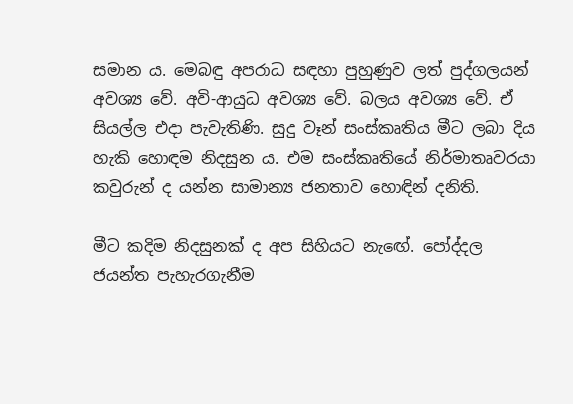සමාන ය. මෙබඳු අපරාධ සඳහා පුහුණුව ලත් පුද්ගලයන් අවශ්‍ය වේ. අවි-ආයුධ අවශ්‍ය වේ. බලය අවශ්‍ය වේ. ඒ සියල්ල එදා පැවැතිණි. සුදු වෑන් සංස්කෘතිය මීට ලබා දිය හැකි හොඳම නිදසුන ය. එම සංස්කෘතියේ නිර්මාතෘවරයා කවුරුන් ද යන්න සාමාන්‍ය ජනතාව හොඳින් දනිති.

මීට කදිම නිදසුනක් ද අප සිහියට නැ‍ඟේ. පෝද්දල ජයන්ත පැහැරගැනීම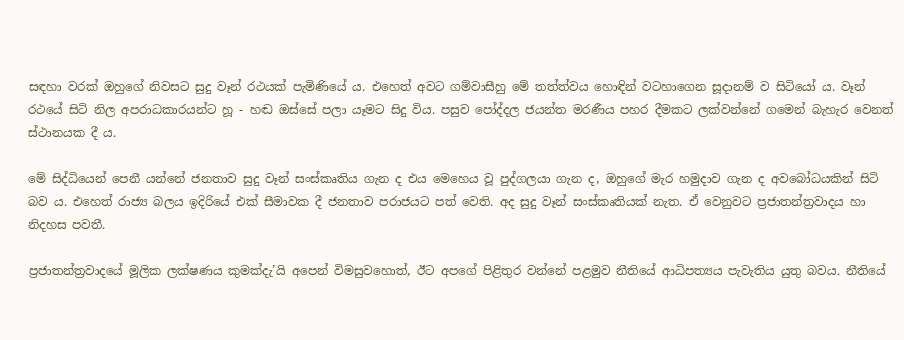සඳහා වරක් ඔහුගේ නිවසට සුදු වෑන් රථයක් පැමිණියේ ය. එහෙත් අවට ගම්වාසීහු මේ තත්ත්වය හොඳින් වටහාගෙන සූදානම් ව සිටියෝ ය. වෑන් රථයේ සිටි නිල අපරාධකාරයන්ට හූ - හඬ ඔස්සේ පලා යෑමට සිදු විය. පසුව පෝද්දල ජයන්ත මරණීය පහර දීමකට ලක්වන්නේ ගමෙන් බැහැර වෙනත් ස්ථානයක දී ය.

මේ සිද්ධියෙන් පෙනී යන්නේ ජනතාව සුදු වෑන් සංස්කෘතිය ගැන ද එය මෙහෙය වූ පුද්ගලයා ගැන ද, ඔහුගේ මැර හමුදාව ගැන ද අවබෝධයකින් සිටි බව ය. එහෙත් රාජ්‍ය බලය ඉදිරියේ එක් සීමාවක දී ජනතාව පරාජයට පත් වෙති. අද සුදු වෑන් සංස්කෘතියක් නැත. ඒ වෙනුවට ප්‍රජාතන්ත්‍රවාදය හා නිදහස පවතී.

ප්‍රජාතන්ත්‍රවාදයේ මූලික ලක්ෂණය කුමක්දැ’යි අපෙන් විමසුවහොත්, ඊට අපගේ පිළිතුර වන්නේ පළමුව නීතියේ ආධිපත්‍යය පැවැතිය යුතු බවය. නීතියේ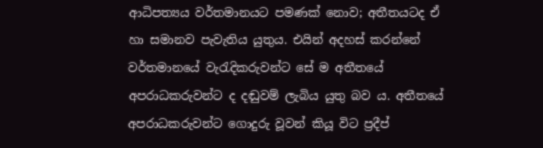ආධිපත්‍යය වර්තමානයට පමණක් නොව; අතීතයටද ඒ හා සමානව පැවැතිය යුතුය. එයින් අදහස් කරන්නේ වර්තමානයේ වැරැදිකරුවන්ට සේ ම අතීතයේ අපරාධකරුවන්ට ද දඬුවම් ලැබිය යුතු බව ය. අතීතයේ අපරාධකරුවන්ට ගොදුරු වූවන් කියූ විට ප්‍රදීප්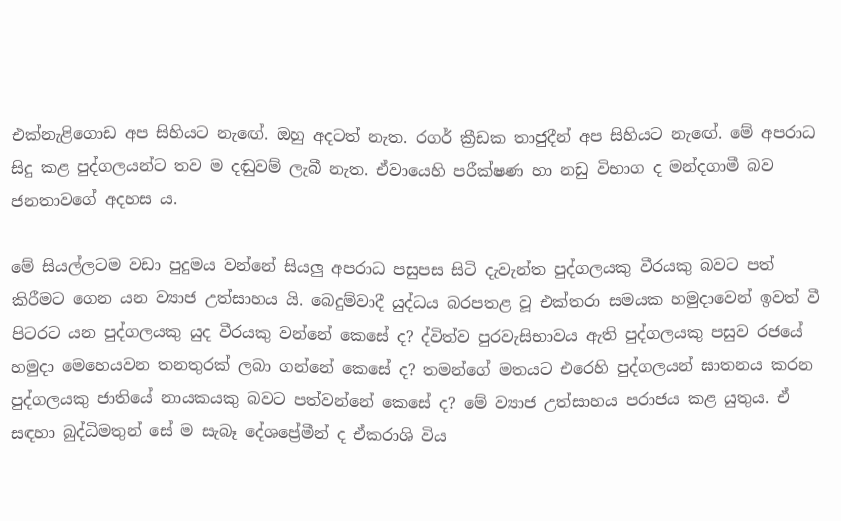එක්නැළිගොඩ අප සිහියට නැ‍ඟේ. ඔහු අදටත් නැත. රගර් ක්‍රීඩක තාජුදීන් අප සිහියට නැ‍ඟේ. මේ අපරාධ සිදු කළ පුද්ගලයන්ට තව ම දඬුවම් ලැබී නැත. ඒවායෙහි පරීක්ෂණ හා නඩු විභාග ද මන්දගාමී බව ජනතාවගේ අදහස ය.

මේ සියල්ලටම වඩා පුදුමය වන්නේ සියලු අපරාධ පසුපස සිටි දැවැන්ත පුද්ගලයකු වීරයකු බවට පත් කිරීමට ගෙන යන ව්‍යාජ උත්සාහය යි. බෙදුම්වාදී යුද්ධය බරපතළ වූ එක්තරා සමයක හමුදාවෙන් ඉවත් වී පිටරට යන පුද්ගලයකු යුද වීරයකු වන්නේ කෙසේ ද? ද්විත්ව පුරවැසිභාවය ඇති පුද්ගලයකු පසුව රජයේ හමුදා මෙහෙයවන තනතුරක් ලබා ගන්නේ කෙසේ ද? තමන්ගේ මතයට එරෙහි පුද්ගලයන් ඝාතනය කරන පුද්ගලයකු ජාතියේ නායකයකු බවට පත්වන්නේ කෙසේ ද? මේ ව්‍යාජ උත්සාහය පරාජය කළ යුතුය. ඒ සඳහා බුද්ධිමතුන් සේ ම සැබෑ දේශප්‍රේමීන් ද ඒකරාශි විය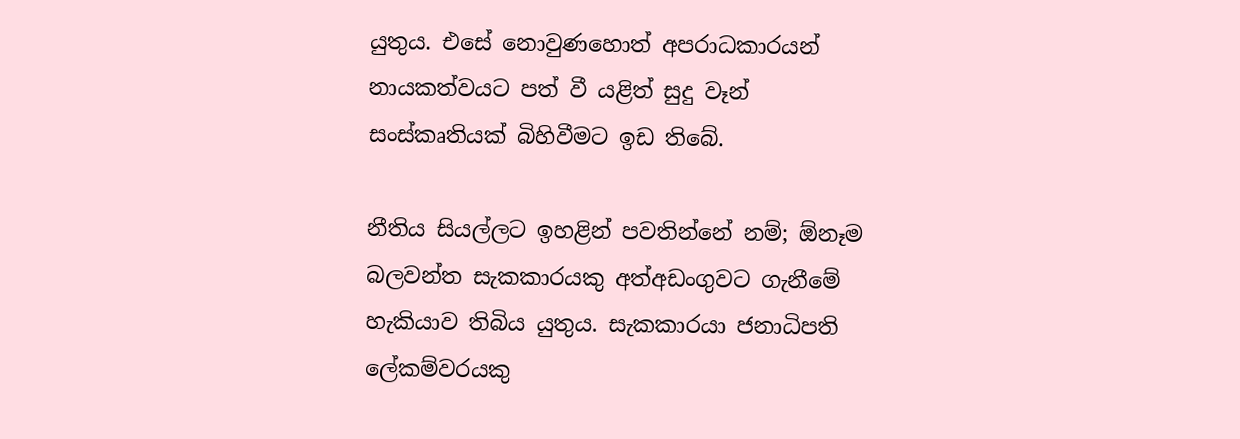යුතුය. එසේ නොවුණහොත් අපරාධකාරයන් නායකත්වයට පත් වී යළිත් සුදු වෑන් සංස්කෘතියක් බිහිවීමට ඉඩ තිබේ.

නීතිය සියල්ලට ඉහළින් පවතින්නේ නම්; ඕනෑම බලවන්ත සැකකාරයකු අත්අඩංගුවට ගැනීමේ හැකියාව තිබිය යුතුය. සැකකාරයා ජනාධිපති ලේකම්වරයකු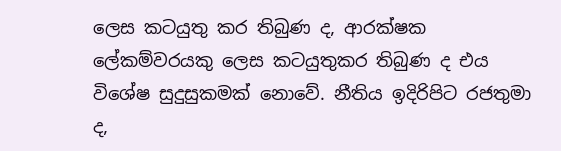ලෙස කටයුතු කර තිබුණ ද, ආරක්ෂක ලේකම්වරයකු ලෙස කටයුතුකර තිබුණ ද එය විශේෂ සුදුසුකමක් නොවේ. නීතිය ඉදිරිපිට රජතුමා ද,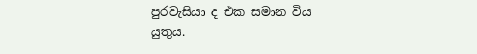පුරවැසියා ද එක සමාන විය යුතුය.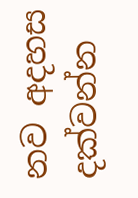නව අදහස දක්වන්න